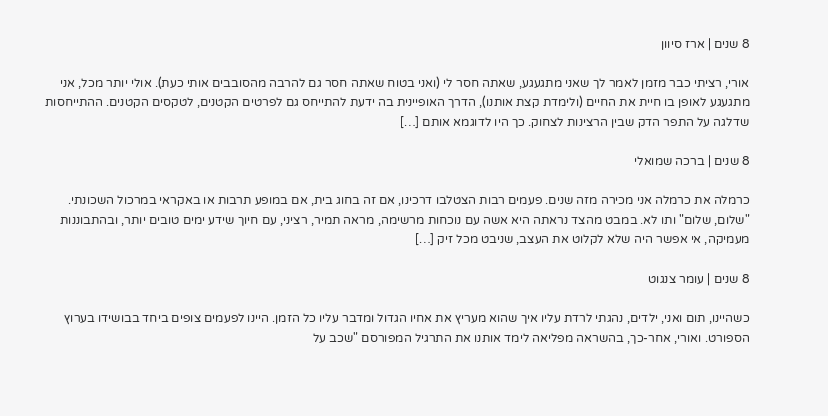8 שנים | ארז סיוון

אורי, רציתי כבר מזמן לאמר לך שאני מתגעגע, שאתה חסר לי (ואני בטוח שאתה חסר גם להרבה מהסובבים אותי כעת). אולי יותר מכל, אני מתגעגע לאופן בו חיית את החיים (ולימדת קצת אותנו), הדרך האופיינית בה ידעת להתייחס גם לפרטים הקטנים, לטקסים הקטנים. ההתייחסות שדלגה על התפר הדק שבין הרצינות לצחוק. כך היו לדוגמא אותם […]

8 שנים | ברכה שמואלי

כרמלה את כרמלה אני מכירה מזה שנים. פעמים רבות הצטלבו דרכינו, אם זה בחוג בית, אם במופע תרבות או באקראי במרכול השכונתי. "שלום, שלום" ותו לא. במבט מהצד נראתה היא אשה עם נוכחות מרשימה, מראה תמיר, רציני, עם חיוך שידע ימים טובים יותר, ובהתבוננות מעמיקה, אי אפשר היה שלא לקלוט את העצב, שניבט מכל זיק […]

8 שנים | עומר צנגוט

כשהיינו, תום ואני, ילדים, נהגתי לרדת עליו איך שהוא מעריץ את אחיו הגדול ומדבר עליו כל הזמן. היינו לפעמים צופים ביחד בבושידו בערוץ הספורט. ואורי, אחר-כך, בהשראה מפליאה לימד אותנו את התרגיל המפורסם "שכב על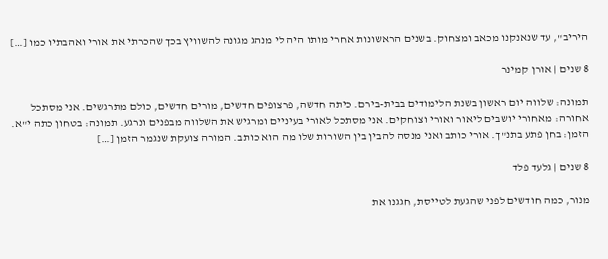היריב", עד שנאנקנו מכאב ומצחוק. בשנים הראשונות אחרי מותו היה לי מנהג מגונה להשוויץ בכך שהכרתי את אורי ואהבתיו כמו […]

8 שנים | אורן קמינר

תמונה: שלווה יום ראשון בשנת הלימודים בבית-בירם. כיתה חדשה, פרצופים חדשים, מורים חדשים, כולם מתרגשים. אני מסתכל אחורה: מאחורי יושבים ליאור ואורי וצוחקים. אני מסתכל לאורי בעיניים ומרגיש את השלווה מבפנים ונרגע. תמונה: בטחון כתה י"א. הזמן: בחן פתע בתנ"ך. אורי כותב ואני מנסה להבין בין השורות שלו מה הוא כותב. המורה צועקת שנגמר הזמן […]

8 שנים | גלעד פלד

מנור, כמה חודשים לפני שהגעת לטייסת, חגגנו את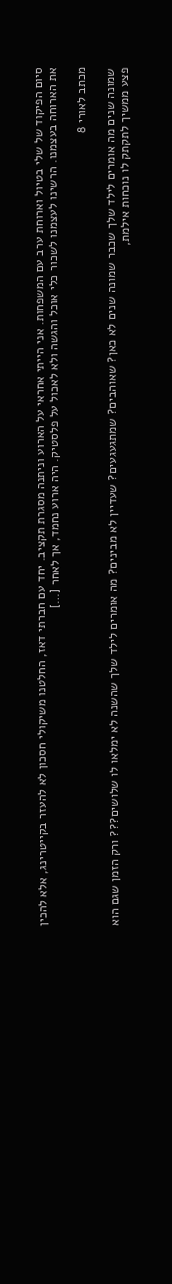סיום הפיקוד של שלי בטיול וארוחת ערב עם המשפחות. אני הייתי אחראי על הארוע וניתנה מסגרת תקציב. יחד עם חברתי דאז, החלטנו משיקולי חסכון לא להעזר בקייטרינג, אלא להכין את הארוחה בעצמנו. הרשינו לעצמנו לשכור כלי אוכל והגשה ולא לאכול על פלסטיק. היה ארוע נחמד, אך לאחר […]

מכתב לאורי 8

שמונה שנים מה אומרים לילד שלך שכבר שמונה שנים לא כאן? שאוהבים? שמתגעגעים? שעדיין לא מבינים? מה אומרים לילד שלך שהשנה לא ימלאו לו שלושים??? ורק הזמן שגם הוא פצע ממשיך לתקתק לו נוכחות אילמת,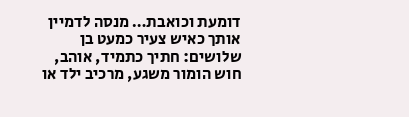דומעת וכואבת… מנסה לדמיין אותך כאיש צעיר כמעט בן שלושים: חתיך כתמיד, אוהב, חוש הומור משגע, מרכיב ילד או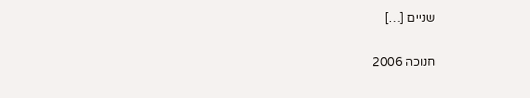שניים […]

חנוכה 2006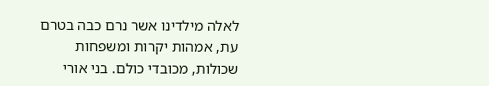לאלה מילדינו אשר נרם כבה בטרם עת, אמהות יקרות ומשפחות שכולות, מכובדי כולם. בני אורי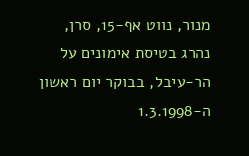מנור, נווט אף-15, סרן, נהרג בטיסת אימונים על הר-עיבל, בבוקר יום ראשון ה-1.3.1998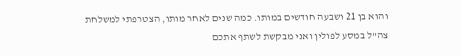והוא בן 21 ושבעה חודשים במותו. כמה שנים לאחר מותו, הצטרפתי למשלחת צה"ל במסע לפולין ואני מבקשת לשתף אתכם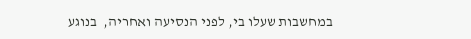במחשבות שעלו בי, לפני הנסיעה ואחריה,  בנוגע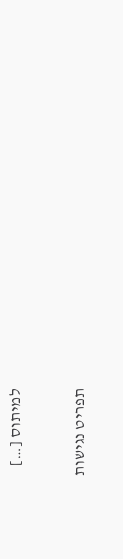למיתוס […]

תפריט נגישות